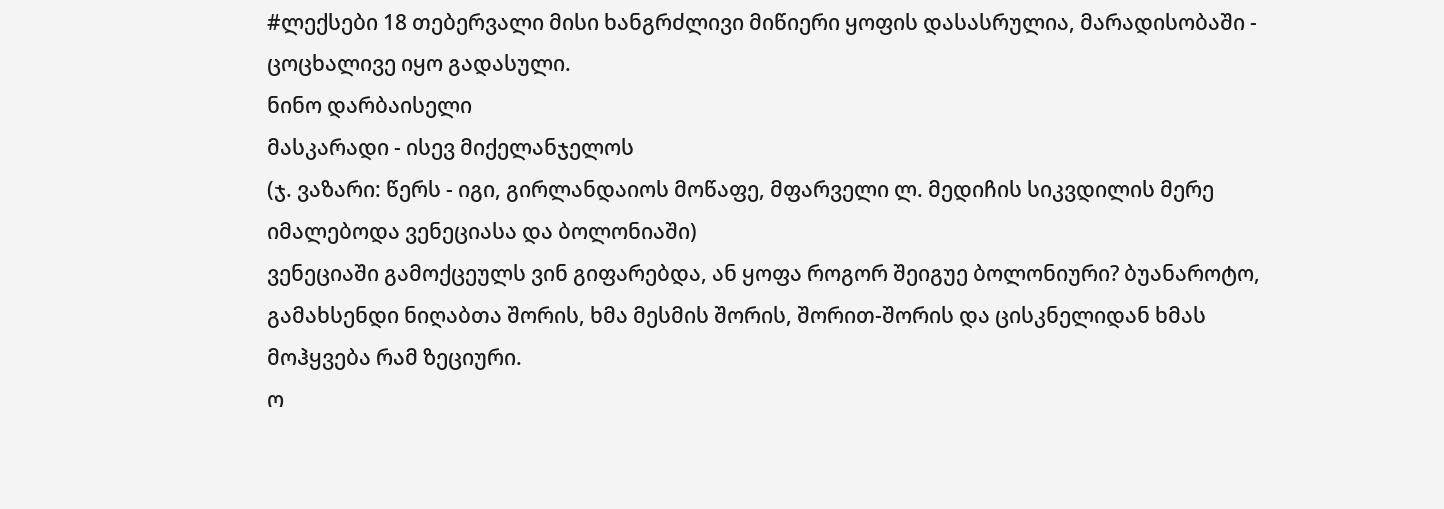#ლექსები 18 თებერვალი მისი ხანგრძლივი მიწიერი ყოფის დასასრულია, მარადისობაში - ცოცხალივე იყო გადასული.
ნინო დარბაისელი
მასკარადი - ისევ მიქელანჯელოს
(ჯ. ვაზარი: წერს - იგი, გირლანდაიოს მოწაფე, მფარველი ლ. მედიჩის სიკვდილის მერე იმალებოდა ვენეციასა და ბოლონიაში)
ვენეციაში გამოქცეულს ვინ გიფარებდა, ან ყოფა როგორ შეიგუე ბოლონიური? ბუანაროტო, გამახსენდი ნიღაბთა შორის, ხმა მესმის შორის, შორით-შორის და ცისკნელიდან ხმას მოჰყვება რამ ზეციური.
ო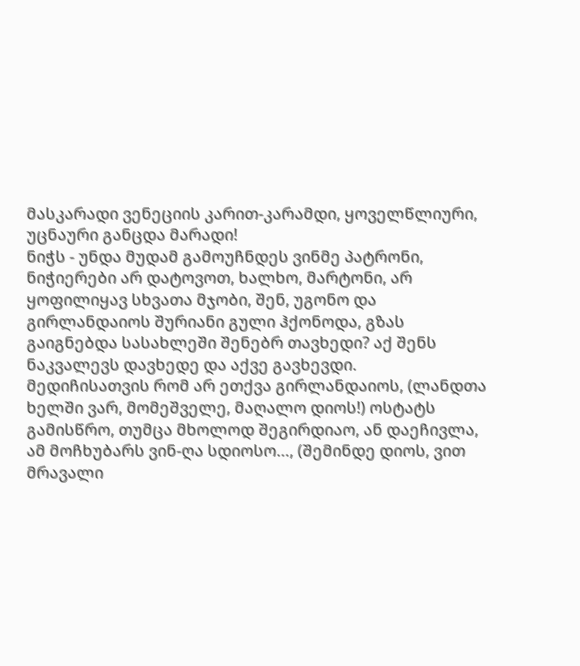მასკარადი ვენეციის კარით-კარამდი, ყოველწლიური, უცნაური განცდა მარადი!
ნიჭს - უნდა მუდამ გამოუჩნდეს ვინმე პატრონი, ნიჭიერები არ დატოვოთ, ხალხო, მარტონი, არ ყოფილიყავ სხვათა მჯობი, შენ, უგონო და გირლანდაიოს შურიანი გული ჰქონოდა, გზას გაიგნებდა სასახლეში შენებრ თავხედი? აქ შენს ნაკვალევს დავხედე და აქვე გავხევდი.
მედიჩისათვის რომ არ ეთქვა გირლანდაიოს, (ლანდთა ხელში ვარ, მომეშველე, მაღალო დიოს!) ოსტატს გამისწრო, თუმცა მხოლოდ შეგირდიაო, ან დაეჩივლა, ამ მოჩხუბარს ვინ-ღა სდიოსო…, (შემინდე დიოს, ვით მრავალი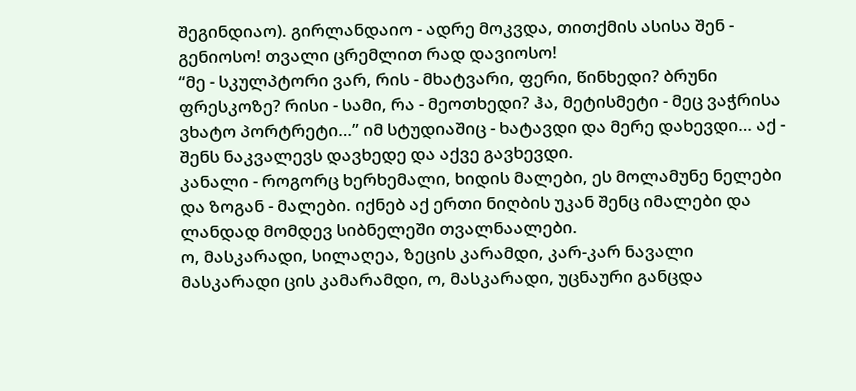შეგინდიაო). გირლანდაიო - ადრე მოკვდა, თითქმის ასისა შენ - გენიოსო! თვალი ცრემლით რად დავიოსო!
“მე - სკულპტორი ვარ, რის - მხატვარი, ფერი, წინხედი? ბრუნი ფრესკოზე? რისი - სამი, რა - მეოთხედი? ჰა, მეტისმეტი - მეც ვაჭრისა ვხატო პორტრეტი…” იმ სტუდიაშიც - ხატავდი და მერე დახევდი… აქ - შენს ნაკვალევს დავხედე და აქვე გავხევდი.
კანალი - როგორც ხერხემალი, ხიდის მალები, ეს მოლამუნე ნელები და ზოგან - მალები. იქნებ აქ ერთი ნიღბის უკან შენც იმალები და ლანდად მომდევ სიბნელეში თვალნაალები.
ო, მასკარადი, სილაღეა, ზეცის კარამდი, კარ-კარ ნავალი მასკარადი ცის კამარამდი, ო, მასკარადი, უცნაური განცდა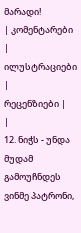მარადი!
| კომენტარები |
ილუსტრაციები |
რეცენზიები |
|
12. ნიჭს - უნდა მუდამ გამოუჩნდეს ვინმე პატრონი,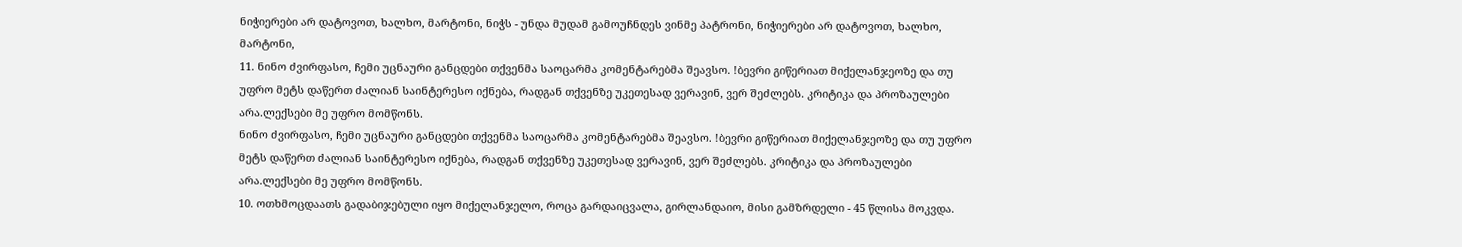ნიჭიერები არ დატოვოთ, ხალხო, მარტონი, ნიჭს - უნდა მუდამ გამოუჩნდეს ვინმე პატრონი, ნიჭიერები არ დატოვოთ, ხალხო, მარტონი,
11. ნინო ძვირფასო, ჩემი უცნაური განცდები თქვენმა საოცარმა კომენტარებმა შეავსო. !ბევრი გიწერიათ მიქელანჯეოზე და თუ უფრო მეტს დაწერთ ძალიან საინტერესო იქნება, რადგან თქვენზე უკეთესად ვერავინ, ვერ შეძლებს. კრიტიკა და პროზაულები არა.ლექსები მე უფრო მომწონს.
ნინო ძვირფასო, ჩემი უცნაური განცდები თქვენმა საოცარმა კომენტარებმა შეავსო. !ბევრი გიწერიათ მიქელანჯეოზე და თუ უფრო მეტს დაწერთ ძალიან საინტერესო იქნება, რადგან თქვენზე უკეთესად ვერავინ, ვერ შეძლებს. კრიტიკა და პროზაულები არა.ლექსები მე უფრო მომწონს.
10. ოთხმოცდაათს გადაბიჯებული იყო მიქელანჯელო, როცა გარდაიცვალა, გირლანდაიო, მისი გამზრდელი - 45 წლისა მოკვდა.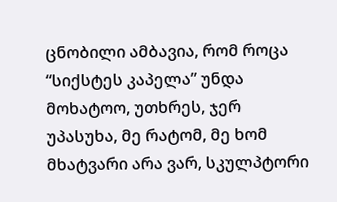ცნობილი ამბავია, რომ როცა “სიქსტეს კაპელა” უნდა მოხატოო, უთხრეს, ჯერ უპასუხა, მე რატომ, მე ხომ მხატვარი არა ვარ, სკულპტორი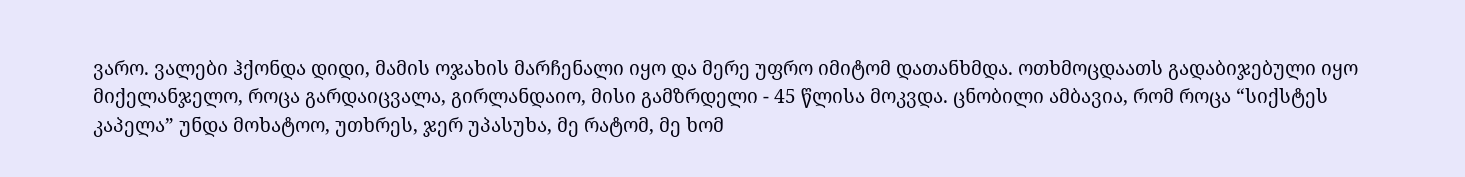ვარო. ვალები ჰქონდა დიდი, მამის ოჯახის მარჩენალი იყო და მერე უფრო იმიტომ დათანხმდა. ოთხმოცდაათს გადაბიჯებული იყო მიქელანჯელო, როცა გარდაიცვალა, გირლანდაიო, მისი გამზრდელი - 45 წლისა მოკვდა. ცნობილი ამბავია, რომ როცა “სიქსტეს კაპელა” უნდა მოხატოო, უთხრეს, ჯერ უპასუხა, მე რატომ, მე ხომ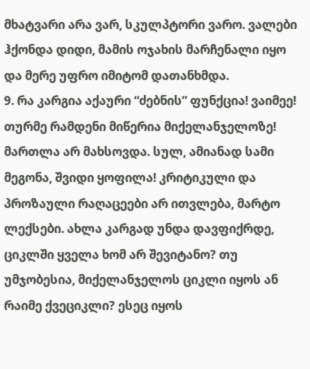მხატვარი არა ვარ, სკულპტორი ვარო. ვალები ჰქონდა დიდი, მამის ოჯახის მარჩენალი იყო და მერე უფრო იმიტომ დათანხმდა.
9. რა კარგია აქაური “ძებნის” ფუნქცია! ვაიმეე! თურმე რამდენი მიწერია მიქელანჯელოზე! მართლა არ მახსოვდა. სულ, ამიანად სამი მეგონა, შვიდი ყოფილა! კრიტიკული და პროზაული რაღაცეები არ ითვლება, მარტო ლექსები. ახლა კარგად უნდა დავფიქრდე, ციკლში ყველა ხომ არ შევიტანო? თუ უმჯობესია, მიქელანჯელოს ციკლი იყოს ან რაიმე ქვეციკლი? ესეც იყოს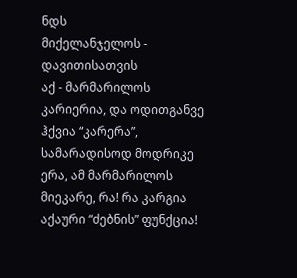ნდს
მიქელანჯელოს - დავითისათვის
აქ - მარმარილოს კარიერია, და ოდითგანვე ჰქვია “კარერა”, სამარადისოდ მოდრიკე ერა, ამ მარმარილოს მიეკარე, რა! რა კარგია აქაური “ძებნის” ფუნქცია!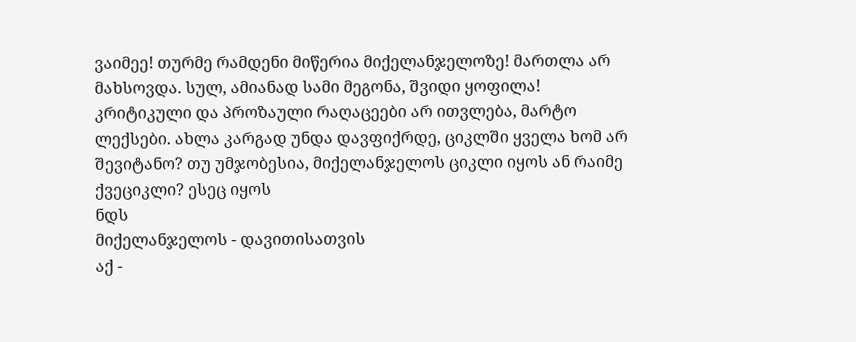ვაიმეე! თურმე რამდენი მიწერია მიქელანჯელოზე! მართლა არ მახსოვდა. სულ, ამიანად სამი მეგონა, შვიდი ყოფილა! კრიტიკული და პროზაული რაღაცეები არ ითვლება, მარტო ლექსები. ახლა კარგად უნდა დავფიქრდე, ციკლში ყველა ხომ არ შევიტანო? თუ უმჯობესია, მიქელანჯელოს ციკლი იყოს ან რაიმე ქვეციკლი? ესეც იყოს
ნდს
მიქელანჯელოს - დავითისათვის
აქ -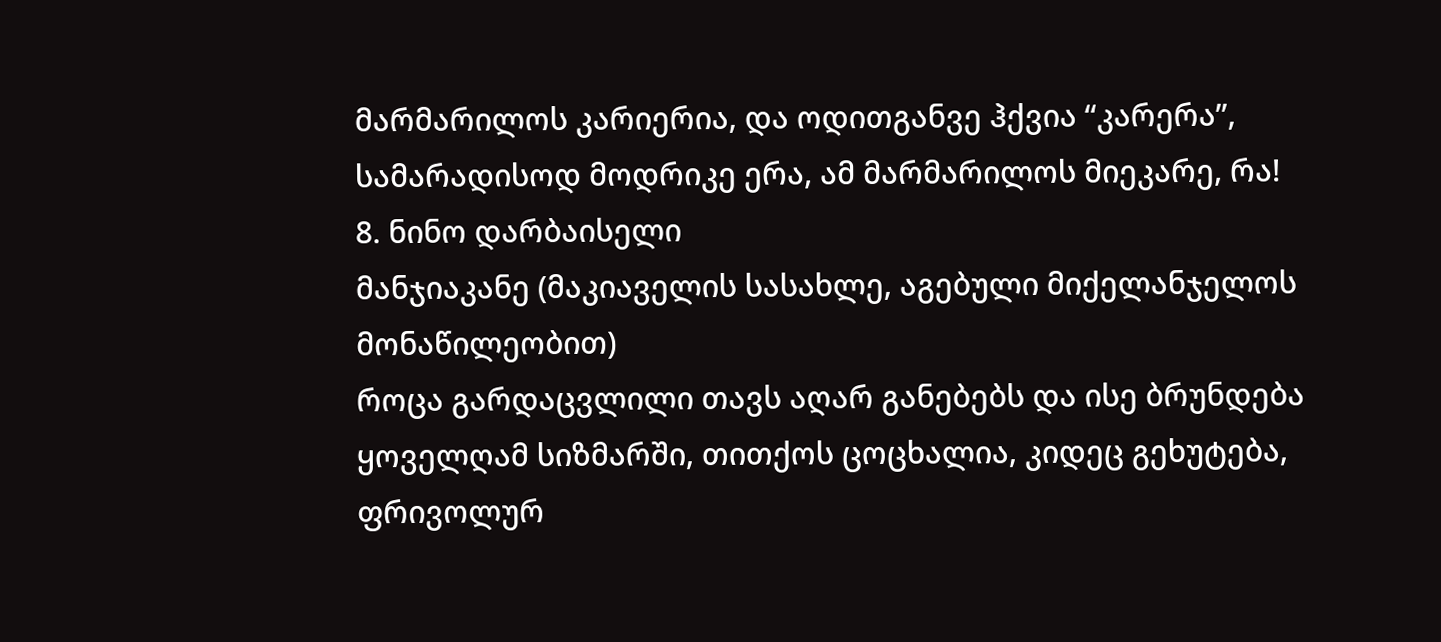მარმარილოს კარიერია, და ოდითგანვე ჰქვია “კარერა”, სამარადისოდ მოდრიკე ერა, ამ მარმარილოს მიეკარე, რა!
8. ნინო დარბაისელი
მანჯიაკანე (მაკიაველის სასახლე, აგებული მიქელანჯელოს მონაწილეობით)
როცა გარდაცვლილი თავს აღარ განებებს და ისე ბრუნდება ყოველღამ სიზმარში, თითქოს ცოცხალია, კიდეც გეხუტება, ფრივოლურ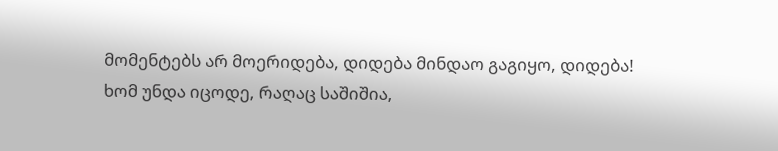მომენტებს არ მოერიდება, დიდება მინდაო გაგიყო, დიდება! ხომ უნდა იცოდე, რაღაც საშიშია,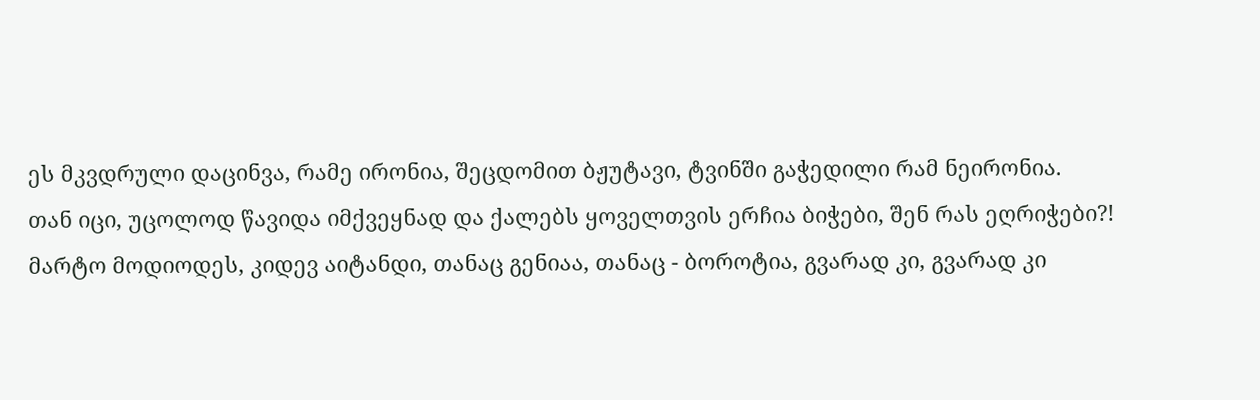ეს მკვდრული დაცინვა, რამე ირონია, შეცდომით ბჟუტავი, ტვინში გაჭედილი რამ ნეირონია.
თან იცი, უცოლოდ წავიდა იმქვეყნად და ქალებს ყოველთვის ერჩია ბიჭები, შენ რას ეღრიჭები?!
მარტო მოდიოდეს, კიდევ აიტანდი, თანაც გენიაა, თანაც - ბოროტია, გვარად კი, გვარად კი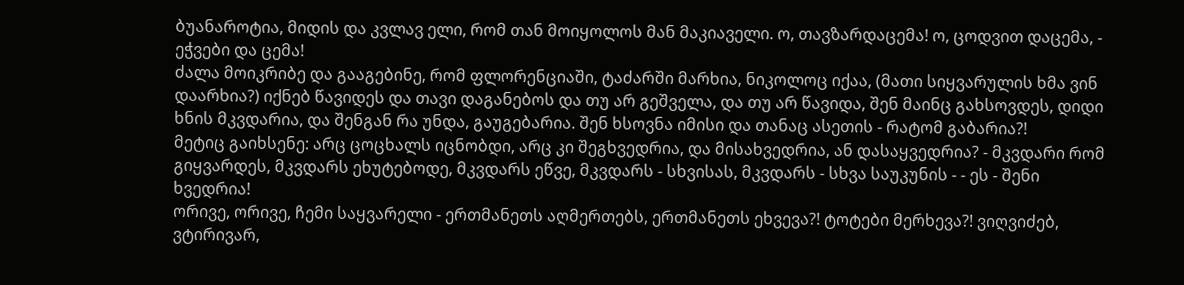ბუანაროტია, მიდის და კვლავ ელი, რომ თან მოიყოლოს მან მაკიაველი. ო, თავზარდაცემა! ო, ცოდვით დაცემა, - ეჭვები და ცემა!
ძალა მოიკრიბე და გააგებინე, რომ ფლორენციაში, ტაძარში მარხია, ნიკოლოც იქაა, (მათი სიყვარულის ხმა ვინ დაარხია?) იქნებ წავიდეს და თავი დაგანებოს და თუ არ გეშველა, და თუ არ წავიდა, შენ მაინც გახსოვდეს, დიდი ხნის მკვდარია, და შენგან რა უნდა, გაუგებარია. შენ ხსოვნა იმისი და თანაც ასეთის - რატომ გაბარია?!
მეტიც გაიხსენე: არც ცოცხალს იცნობდი, არც კი შეგხვედრია, და მისახვედრია, ან დასაყვედრია? - მკვდარი რომ გიყვარდეს, მკვდარს ეხუტებოდე, მკვდარს ეწვე, მკვდარს - სხვისას, მკვდარს - სხვა საუკუნის - - ეს - შენი ხვედრია!
ორივე, ორივე, ჩემი საყვარელი - ერთმანეთს აღმერთებს, ერთმანეთს ეხვევა?! ტოტები მერხევა?! ვიღვიძებ, ვტირივარ,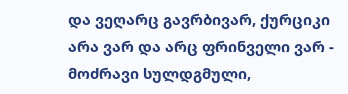და ვეღარც გავრბივარ, ქურციკი არა ვარ და არც ფრინველი ვარ - მოძრავი სულდგმული,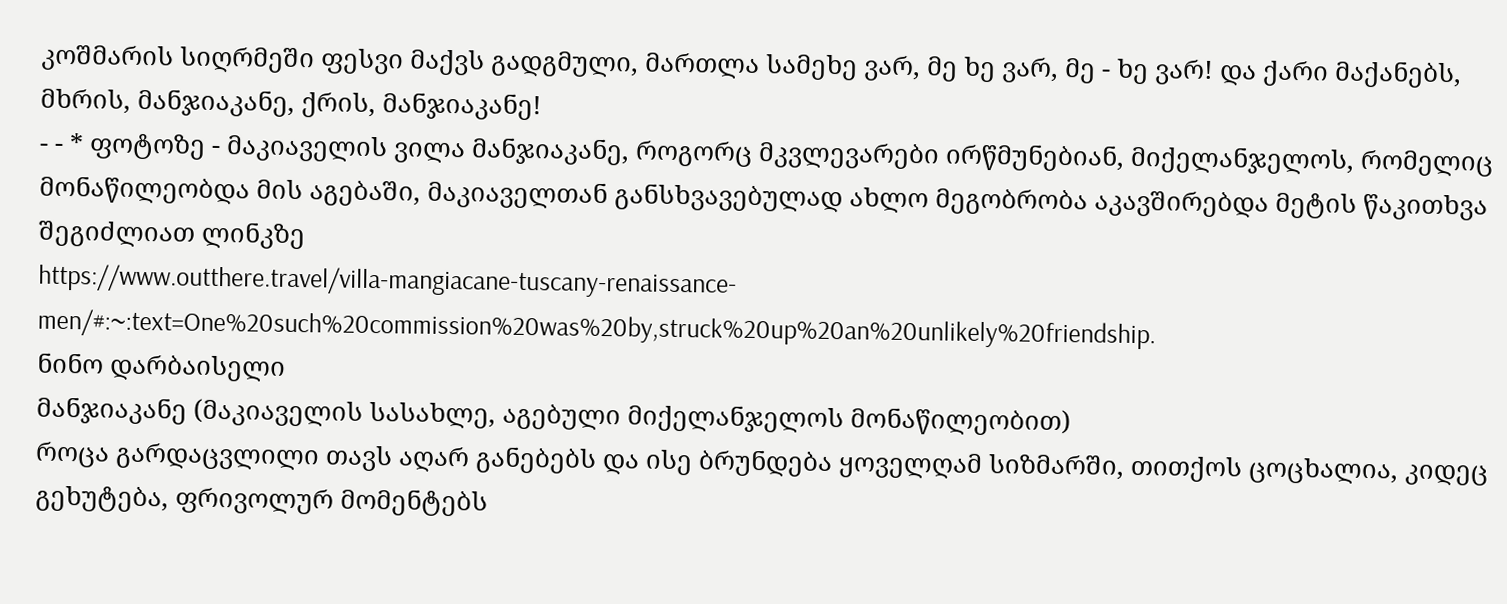კოშმარის სიღრმეში ფესვი მაქვს გადგმული, მართლა სამეხე ვარ, მე ხე ვარ, მე - ხე ვარ! და ქარი მაქანებს, მხრის, მანჯიაკანე, ქრის, მანჯიაკანე!
- - * ფოტოზე - მაკიაველის ვილა მანჯიაკანე, როგორც მკვლევარები ირწმუნებიან, მიქელანჯელოს, რომელიც მონაწილეობდა მის აგებაში, მაკიაველთან განსხვავებულად ახლო მეგობრობა აკავშირებდა მეტის წაკითხვა შეგიძლიათ ლინკზე
https://www.outthere.travel/villa-mangiacane-tuscany-renaissance-men/#:~:text=One%20such%20commission%20was%20by,struck%20up%20an%20unlikely%20friendship.
ნინო დარბაისელი
მანჯიაკანე (მაკიაველის სასახლე, აგებული მიქელანჯელოს მონაწილეობით)
როცა გარდაცვლილი თავს აღარ განებებს და ისე ბრუნდება ყოველღამ სიზმარში, თითქოს ცოცხალია, კიდეც გეხუტება, ფრივოლურ მომენტებს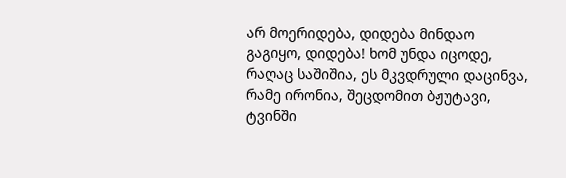არ მოერიდება, დიდება მინდაო გაგიყო, დიდება! ხომ უნდა იცოდე, რაღაც საშიშია, ეს მკვდრული დაცინვა, რამე ირონია, შეცდომით ბჟუტავი, ტვინში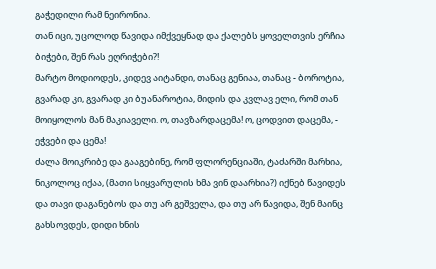გაჭედილი რამ ნეირონია.
თან იცი, უცოლოდ წავიდა იმქვეყნად და ქალებს ყოველთვის ერჩია ბიჭები, შენ რას ეღრიჭები?!
მარტო მოდიოდეს, კიდევ აიტანდი, თანაც გენიაა, თანაც - ბოროტია, გვარად კი, გვარად კი ბუანაროტია, მიდის და კვლავ ელი, რომ თან მოიყოლოს მან მაკიაველი. ო, თავზარდაცემა! ო, ცოდვით დაცემა, - ეჭვები და ცემა!
ძალა მოიკრიბე და გააგებინე, რომ ფლორენციაში, ტაძარში მარხია, ნიკოლოც იქაა, (მათი სიყვარულის ხმა ვინ დაარხია?) იქნებ წავიდეს და თავი დაგანებოს და თუ არ გეშველა, და თუ არ წავიდა, შენ მაინც გახსოვდეს, დიდი ხნის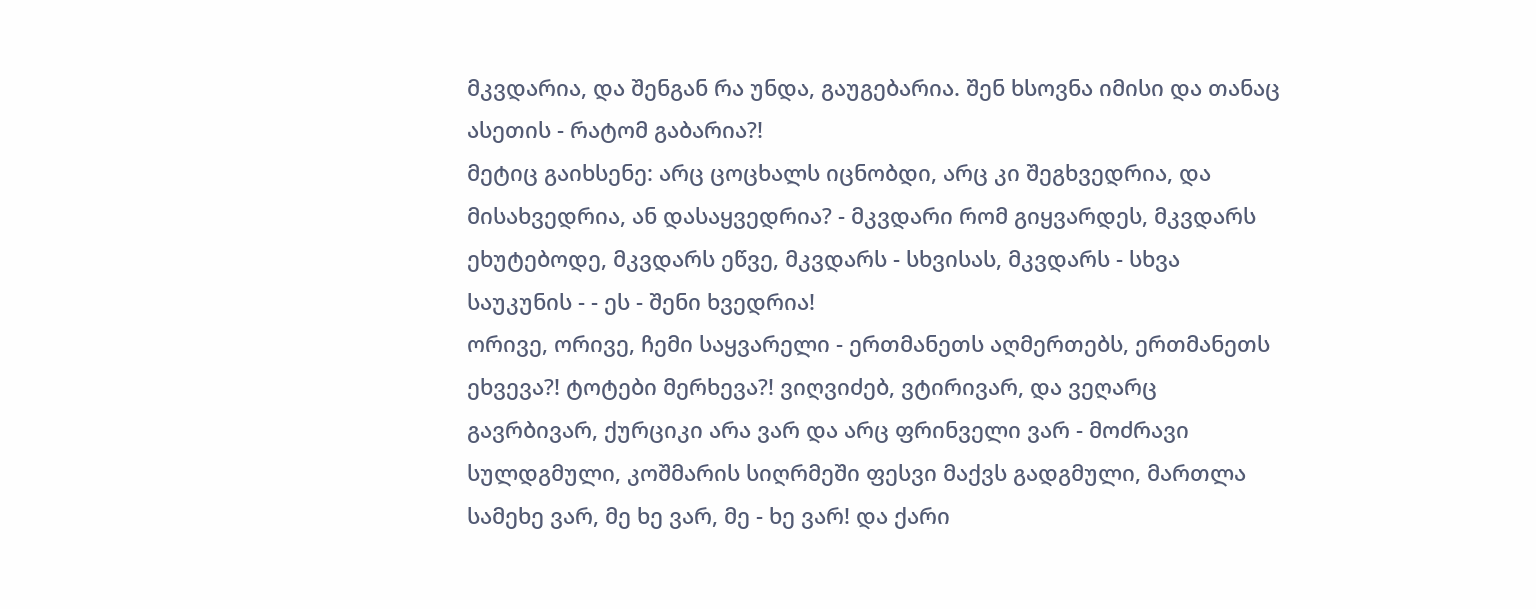მკვდარია, და შენგან რა უნდა, გაუგებარია. შენ ხსოვნა იმისი და თანაც ასეთის - რატომ გაბარია?!
მეტიც გაიხსენე: არც ცოცხალს იცნობდი, არც კი შეგხვედრია, და მისახვედრია, ან დასაყვედრია? - მკვდარი რომ გიყვარდეს, მკვდარს ეხუტებოდე, მკვდარს ეწვე, მკვდარს - სხვისას, მკვდარს - სხვა საუკუნის - - ეს - შენი ხვედრია!
ორივე, ორივე, ჩემი საყვარელი - ერთმანეთს აღმერთებს, ერთმანეთს ეხვევა?! ტოტები მერხევა?! ვიღვიძებ, ვტირივარ, და ვეღარც გავრბივარ, ქურციკი არა ვარ და არც ფრინველი ვარ - მოძრავი სულდგმული, კოშმარის სიღრმეში ფესვი მაქვს გადგმული, მართლა სამეხე ვარ, მე ხე ვარ, მე - ხე ვარ! და ქარი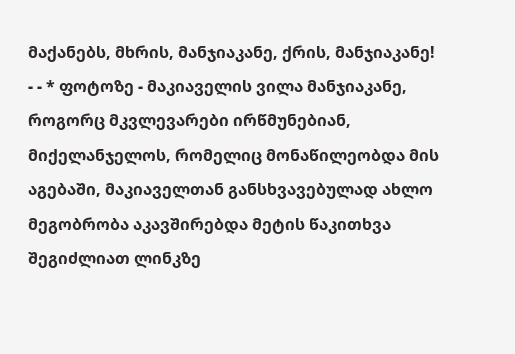მაქანებს, მხრის, მანჯიაკანე, ქრის, მანჯიაკანე!
- - * ფოტოზე - მაკიაველის ვილა მანჯიაკანე, როგორც მკვლევარები ირწმუნებიან, მიქელანჯელოს, რომელიც მონაწილეობდა მის აგებაში, მაკიაველთან განსხვავებულად ახლო მეგობრობა აკავშირებდა მეტის წაკითხვა შეგიძლიათ ლინკზე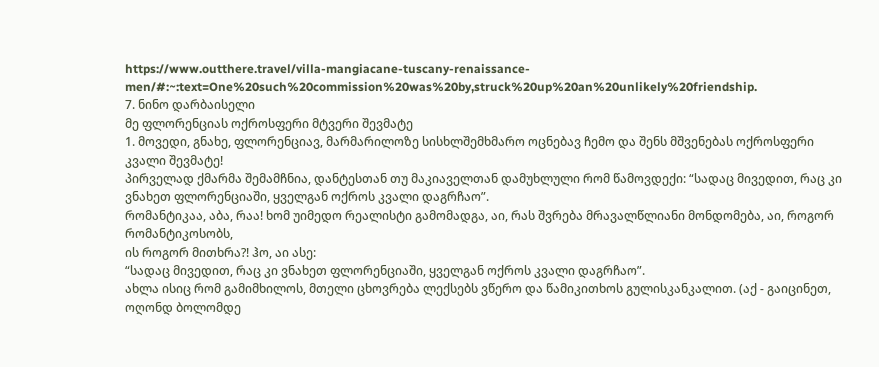https://www.outthere.travel/villa-mangiacane-tuscany-renaissance-men/#:~:text=One%20such%20commission%20was%20by,struck%20up%20an%20unlikely%20friendship.
7. ნინო დარბაისელი
მე ფლორენციას ოქროსფერი მტვერი შევმატე
1. მოვედი, გნახე, ფლორენციავ, მარმარილოზე სისხლშემხმარო ოცნებავ ჩემო და შენს მშვენებას ოქროსფერი კვალი შევმატე!
პირველად ქმარმა შემამჩნია, დანტესთან თუ მაკიაველთან დამუხლული რომ წამოვდექი: “სადაც მივედით, რაც კი ვნახეთ ფლორენციაში, ყველგან ოქროს კვალი დაგრჩაო”.
რომანტიკაა, აბა, რაა! ხომ უიმედო რეალისტი გამომადგა, აი, რას შვრება მრავალწლიანი მონდომება, აი, როგორ რომანტიკოსობს,
ის როგორ მითხრა?! ჰო, აი ასე:
“სადაც მივედით, რაც კი ვნახეთ ფლორენციაში, ყველგან ოქროს კვალი დაგრჩაო”.
ახლა ისიც რომ გამიმხილოს, მთელი ცხოვრება ლექსებს ვწერო და წამიკითხოს გულისკანკალით. (აქ - გაიცინეთ, ოღონდ ბოლომდე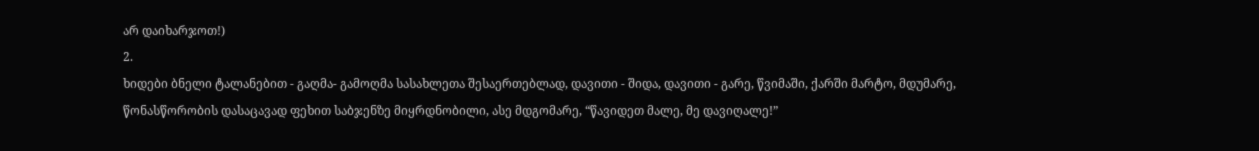არ დაიხარჯოთ!)
2.
ხიდები ბნელი ტალანებით - გაღმა- გამოღმა სასახლეთა შესაერთებლად, დავითი - შიდა, დავითი - გარე, წვიმაში, ქარში მარტო, მდუმარე, წონასწორობის დასაცავად ფეხით საბჯენზე მიყრდნობილი, ასე მდგომარე, “წავიდეთ მალე, მე დავიღალე!”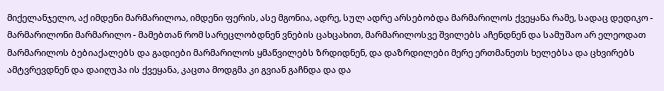მიქელანჯელო, აქ იმდენი მარმარილოა, იმდენი ფერის, ასე მგონია, ადრე, სულ ადრე არსებობდა მარმარილოს ქვეყანა რამე, სადაც დედიკო - მარმარილონი მარმარილო - მამებთან რომ სარეცლობდნენ ვნების ცახცახით, მარმარილოსვე შვილებს აჩენდნენ და სამუშაო არ ელეოდათ მარმარილოს ბებიაქალებს და გადიები მარმარილოს ყმაწვილებს ზრდიდნენ, და დაზრდილები მერე ერთმანეთს ხელებსა და ცხვირებს ამტვრევდნენ და დაიღუპა ის ქვეყანა, კაცთა მოდგმა კი გვიან გაჩნდა და და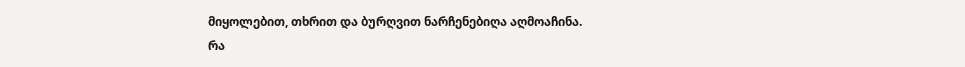მიყოლებით, თხრით და ბურღვით ნარჩენებიღა აღმოაჩინა.
რა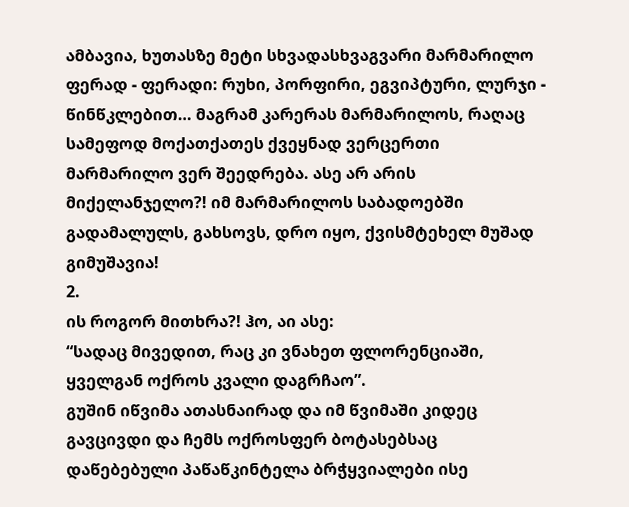ამბავია, ხუთასზე მეტი სხვადასხვაგვარი მარმარილო ფერად - ფერადი: რუხი, პორფირი, ეგვიპტური, ლურჯი - წინწკლებით… მაგრამ კარერას მარმარილოს, რაღაც სამეფოდ მოქათქათეს ქვეყნად ვერცერთი მარმარილო ვერ შეედრება. ასე არ არის მიქელანჯელო?! იმ მარმარილოს საბადოებში გადამალულს, გახსოვს, დრო იყო, ქვისმტეხელ მუშად გიმუშავია!
2.
ის როგორ მითხრა?! ჰო, აი ასე:
“სადაც მივედით, რაც კი ვნახეთ ფლორენციაში, ყველგან ოქროს კვალი დაგრჩაო”.
გუშინ იწვიმა ათასნაირად და იმ წვიმაში კიდეც გავცივდი და ჩემს ოქროსფერ ბოტასებსაც დაწებებული პაწაწკინტელა ბრჭყვიალები ისე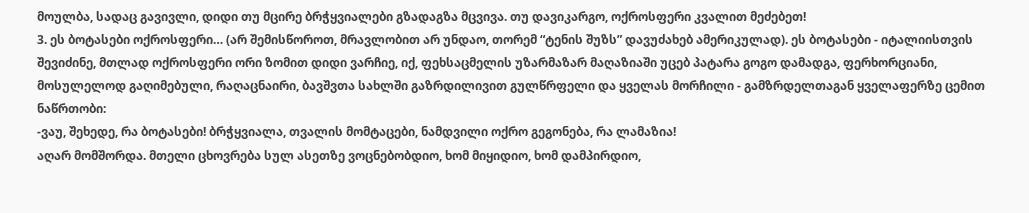მოულბა, სადაც გავივლი, დიდი თუ მცირე ბრჭყვიალები გზადაგზა მცვივა. თუ დავიკარგო, ოქროსფერი კვალით მეძებეთ!
3. ეს ბოტასები ოქროსფერი… (არ შემისწოროთ, მრავლობით არ უნდაო, თორემ “ტენის შუზს” დავუძახებ ამერიკულად). ეს ბოტასები - იტალიისთვის შევიძინე, მთლად ოქროსფერი ორი ზომით დიდი ვარჩიე, იქ, ფეხსაცმელის უზარმაზარ მაღაზიაში უცებ პატარა გოგო დამადგა, ფერხორციანი, მოსულელოდ გაღიმებული, რაღაცნაირი, ბავშვთა სახლში გაზრდილივით გულწრფელი და ყველას მორჩილი - გამზრდელთაგან ყველაფერზე ცემით ნაწრთობი:
-ვაუ, შეხედე, რა ბოტასები! ბრჭყვიალა, თვალის მომტაცები, ნამდვილი ოქრო გეგონება, რა ლამაზია!
აღარ მომშორდა. მთელი ცხოვრება სულ ასეთზე ვოცნებობდიო, ხომ მიყიდიო, ხომ დამპირდიო,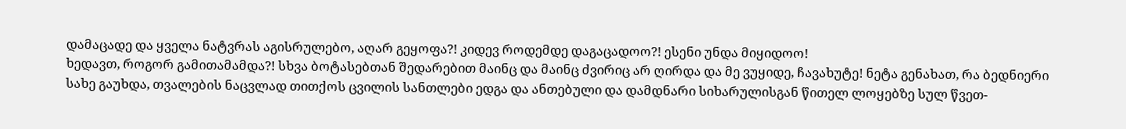დამაცადე და ყველა ნატვრას აგისრულებო, აღარ გეყოფა?! კიდევ როდემდე დაგაცადოო?! ესენი უნდა მიყიდოო!
ხედავთ, როგორ გამითამამდა?! სხვა ბოტასებთან შედარებით მაინც და მაინც ძვირიც არ ღირდა და მე ვუყიდე, ჩავახუტე! ნეტა გენახათ, რა ბედნიერი სახე გაუხდა, თვალების ნაცვლად თითქოს ცვილის სანთლები ედგა და ანთებული და დამდნარი სიხარულისგან წითელ ლოყებზე სულ წვეთ-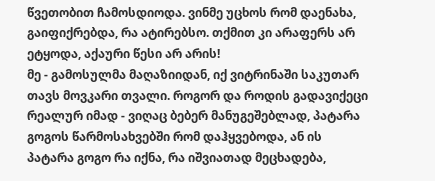წვეთობით ჩამოსდიოდა. ვინმე უცხოს რომ დაენახა, გაიფიქრებდა, რა ატირებსო. თქმით კი არაფერს არ ეტყოდა, აქაური წესი არ არის!
მე - გამოსულმა მაღაზიიდან, იქ ვიტრინაში საკუთარ თავს მოვკარი თვალი. როგორ და როდის გადავიქეცი რეალურ იმად - ვიღაც ბებერ მანუგეშებლად, პატარა გოგოს წარმოსახვებში რომ დაჰყვებოდა, ან ის პატარა გოგო რა იქნა, რა იშვიათად მეცხადება,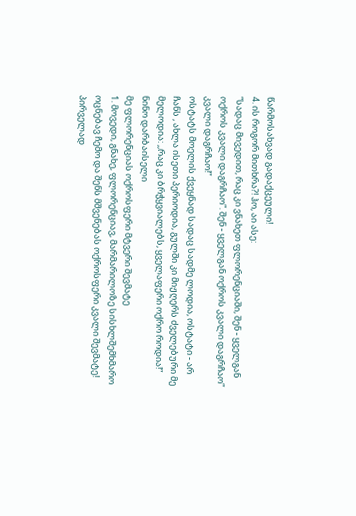წარმოსახვად გადაქცეული!
4. ის როგორ მითხრა?! ჰო, აი ასე:
“სადაც მივედით, რაც კი ვნახეთ ფლორენციაში, შენ - ყველგან ოქროს კვალი დაგრჩაო”. შენ - ყველგან ოქროს კვალი დაგრჩაო” კვალი დაგრჩაო!”
ოსტატს მოელის ქვეყნად სადაც სადმე ლოდია, ოსტატი - არ ჩანს , ახლა ისეთი პერიოდია, გულში კი მიჟღერს ძველებური მე მელოდია: ,,რაც კი ბრჭყვიალებს, ყველაფერი ოქრო როდია!” ნინო დარბაისელი
მე ფლორენციას ოქროსფერი მტვერი შევმატე
1. მოვედი, გნახე, ფლორენციავ, მარმარილოზე სისხლშემხმარო ოცნებავ ჩემო და შენს მშვენებას ოქროსფერი კვალი შევმატე!
პირველად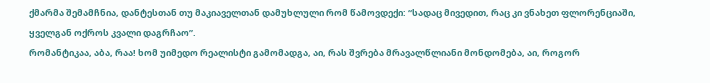ქმარმა შემამჩნია, დანტესთან თუ მაკიაველთან დამუხლული რომ წამოვდექი: “სადაც მივედით, რაც კი ვნახეთ ფლორენციაში, ყველგან ოქროს კვალი დაგრჩაო”.
რომანტიკაა, აბა, რაა! ხომ უიმედო რეალისტი გამომადგა, აი, რას შვრება მრავალწლიანი მონდომება, აი, როგორ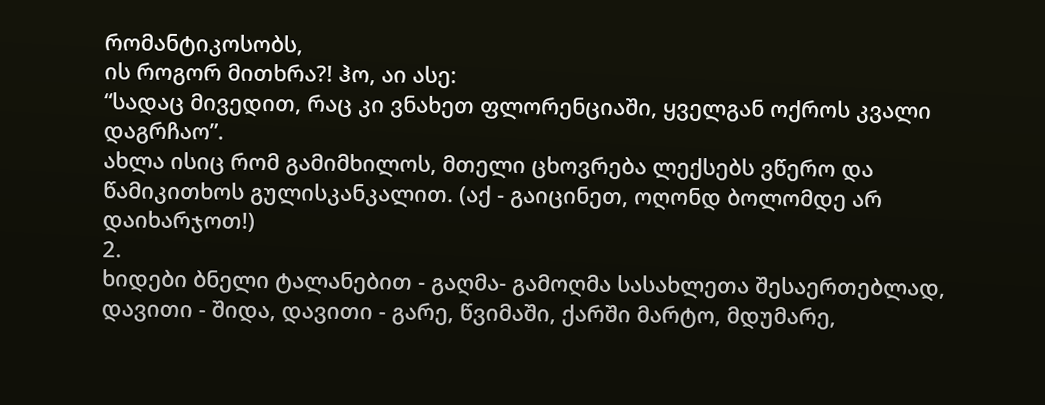რომანტიკოსობს,
ის როგორ მითხრა?! ჰო, აი ასე:
“სადაც მივედით, რაც კი ვნახეთ ფლორენციაში, ყველგან ოქროს კვალი დაგრჩაო”.
ახლა ისიც რომ გამიმხილოს, მთელი ცხოვრება ლექსებს ვწერო და წამიკითხოს გულისკანკალით. (აქ - გაიცინეთ, ოღონდ ბოლომდე არ დაიხარჯოთ!)
2.
ხიდები ბნელი ტალანებით - გაღმა- გამოღმა სასახლეთა შესაერთებლად, დავითი - შიდა, დავითი - გარე, წვიმაში, ქარში მარტო, მდუმარე,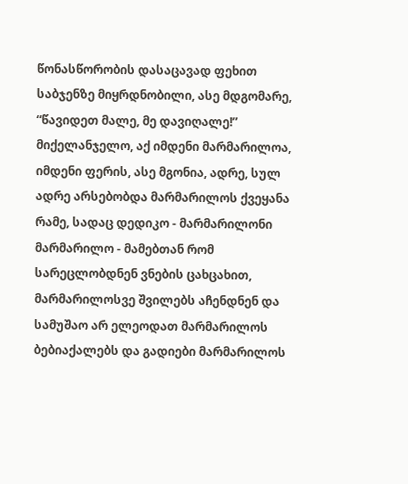წონასწორობის დასაცავად ფეხით საბჯენზე მიყრდნობილი, ასე მდგომარე, “წავიდეთ მალე, მე დავიღალე!”
მიქელანჯელო, აქ იმდენი მარმარილოა, იმდენი ფერის, ასე მგონია, ადრე, სულ ადრე არსებობდა მარმარილოს ქვეყანა რამე, სადაც დედიკო - მარმარილონი მარმარილო - მამებთან რომ სარეცლობდნენ ვნების ცახცახით, მარმარილოსვე შვილებს აჩენდნენ და სამუშაო არ ელეოდათ მარმარილოს ბებიაქალებს და გადიები მარმარილოს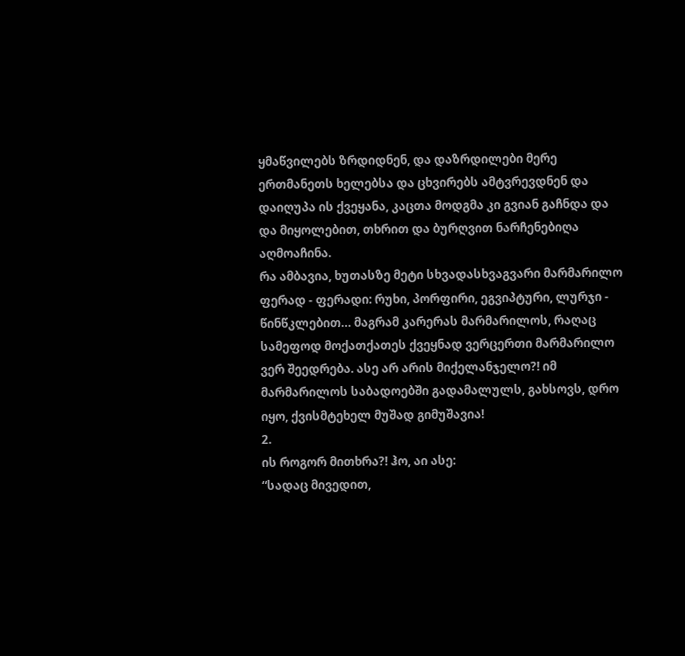ყმაწვილებს ზრდიდნენ, და დაზრდილები მერე ერთმანეთს ხელებსა და ცხვირებს ამტვრევდნენ და დაიღუპა ის ქვეყანა, კაცთა მოდგმა კი გვიან გაჩნდა და და მიყოლებით, თხრით და ბურღვით ნარჩენებიღა აღმოაჩინა.
რა ამბავია, ხუთასზე მეტი სხვადასხვაგვარი მარმარილო ფერად - ფერადი: რუხი, პორფირი, ეგვიპტური, ლურჯი - წინწკლებით… მაგრამ კარერას მარმარილოს, რაღაც სამეფოდ მოქათქათეს ქვეყნად ვერცერთი მარმარილო ვერ შეედრება. ასე არ არის მიქელანჯელო?! იმ მარმარილოს საბადოებში გადამალულს, გახსოვს, დრო იყო, ქვისმტეხელ მუშად გიმუშავია!
2.
ის როგორ მითხრა?! ჰო, აი ასე:
“სადაც მივედით,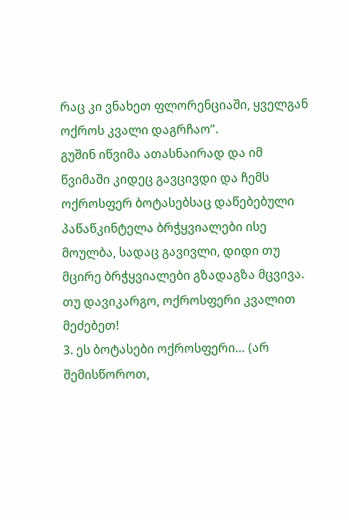რაც კი ვნახეთ ფლორენციაში, ყველგან ოქროს კვალი დაგრჩაო”.
გუშინ იწვიმა ათასნაირად და იმ წვიმაში კიდეც გავცივდი და ჩემს ოქროსფერ ბოტასებსაც დაწებებული პაწაწკინტელა ბრჭყვიალები ისე მოულბა, სადაც გავივლი, დიდი თუ მცირე ბრჭყვიალები გზადაგზა მცვივა. თუ დავიკარგო, ოქროსფერი კვალით მეძებეთ!
3. ეს ბოტასები ოქროსფერი… (არ შემისწოროთ,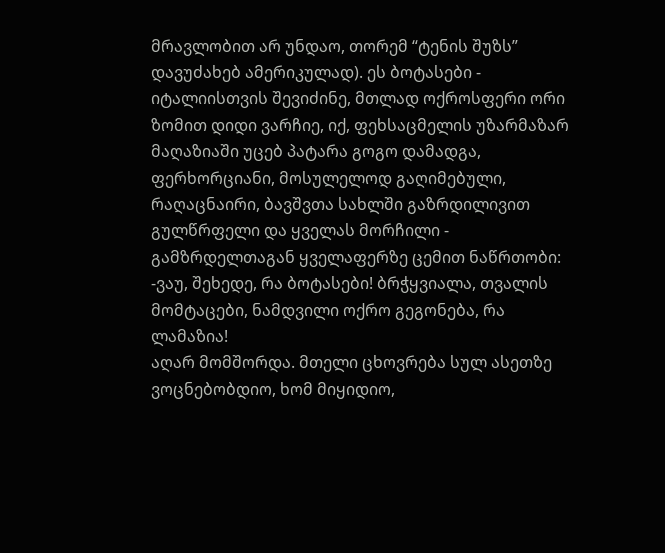მრავლობით არ უნდაო, თორემ “ტენის შუზს” დავუძახებ ამერიკულად). ეს ბოტასები - იტალიისთვის შევიძინე, მთლად ოქროსფერი ორი ზომით დიდი ვარჩიე, იქ, ფეხსაცმელის უზარმაზარ მაღაზიაში უცებ პატარა გოგო დამადგა, ფერხორციანი, მოსულელოდ გაღიმებული, რაღაცნაირი, ბავშვთა სახლში გაზრდილივით გულწრფელი და ყველას მორჩილი - გამზრდელთაგან ყველაფერზე ცემით ნაწრთობი:
-ვაუ, შეხედე, რა ბოტასები! ბრჭყვიალა, თვალის მომტაცები, ნამდვილი ოქრო გეგონება, რა ლამაზია!
აღარ მომშორდა. მთელი ცხოვრება სულ ასეთზე ვოცნებობდიო, ხომ მიყიდიო,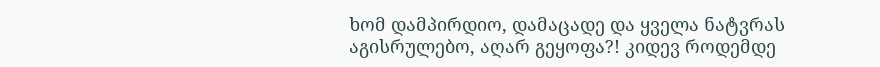ხომ დამპირდიო, დამაცადე და ყველა ნატვრას აგისრულებო, აღარ გეყოფა?! კიდევ როდემდე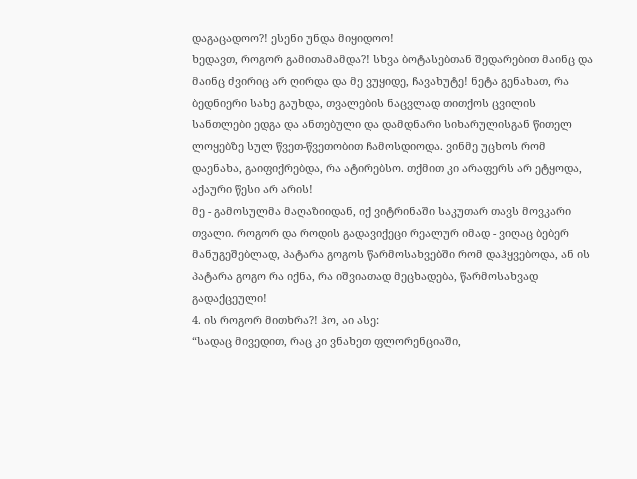დაგაცადოო?! ესენი უნდა მიყიდოო!
ხედავთ, როგორ გამითამამდა?! სხვა ბოტასებთან შედარებით მაინც და მაინც ძვირიც არ ღირდა და მე ვუყიდე, ჩავახუტე! ნეტა გენახათ, რა ბედნიერი სახე გაუხდა, თვალების ნაცვლად თითქოს ცვილის სანთლები ედგა და ანთებული და დამდნარი სიხარულისგან წითელ ლოყებზე სულ წვეთ-წვეთობით ჩამოსდიოდა. ვინმე უცხოს რომ დაენახა, გაიფიქრებდა, რა ატირებსო. თქმით კი არაფერს არ ეტყოდა, აქაური წესი არ არის!
მე - გამოსულმა მაღაზიიდან, იქ ვიტრინაში საკუთარ თავს მოვკარი თვალი. როგორ და როდის გადავიქეცი რეალურ იმად - ვიღაც ბებერ მანუგეშებლად, პატარა გოგოს წარმოსახვებში რომ დაჰყვებოდა, ან ის პატარა გოგო რა იქნა, რა იშვიათად მეცხადება, წარმოსახვად გადაქცეული!
4. ის როგორ მითხრა?! ჰო, აი ასე:
“სადაც მივედით, რაც კი ვნახეთ ფლორენციაში,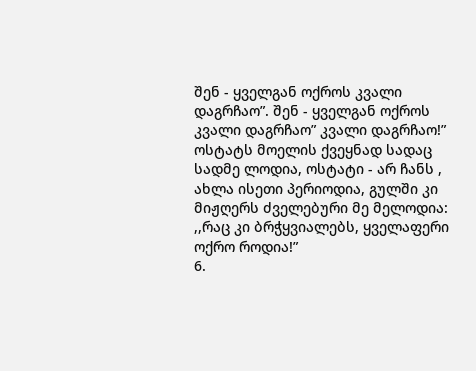შენ - ყველგან ოქროს კვალი დაგრჩაო”. შენ - ყველგან ოქროს კვალი დაგრჩაო” კვალი დაგრჩაო!”
ოსტატს მოელის ქვეყნად სადაც სადმე ლოდია, ოსტატი - არ ჩანს , ახლა ისეთი პერიოდია, გულში კი მიჟღერს ძველებური მე მელოდია: ,,რაც კი ბრჭყვიალებს, ყველაფერი ოქრო როდია!”
6.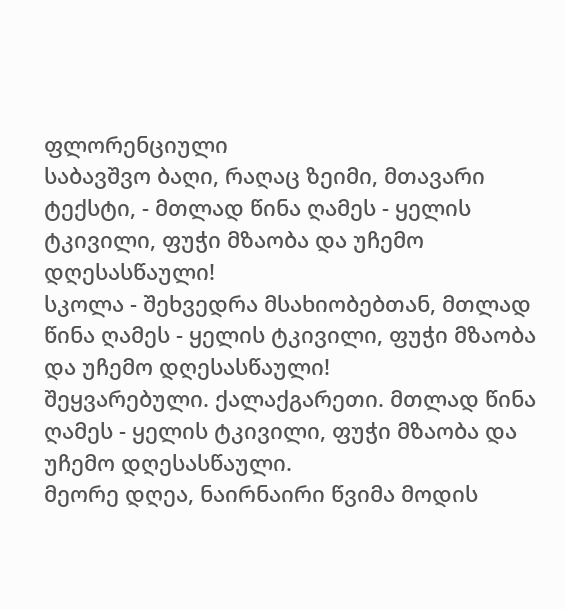ფლორენციული
საბავშვო ბაღი, რაღაც ზეიმი, მთავარი ტექსტი, - მთლად წინა ღამეს - ყელის ტკივილი, ფუჭი მზაობა და უჩემო დღესასწაული!
სკოლა - შეხვედრა მსახიობებთან, მთლად წინა ღამეს - ყელის ტკივილი, ფუჭი მზაობა და უჩემო დღესასწაული!
შეყვარებული. ქალაქგარეთი. მთლად წინა ღამეს - ყელის ტკივილი, ფუჭი მზაობა და უჩემო დღესასწაული.
მეორე დღეა, ნაირნაირი წვიმა მოდის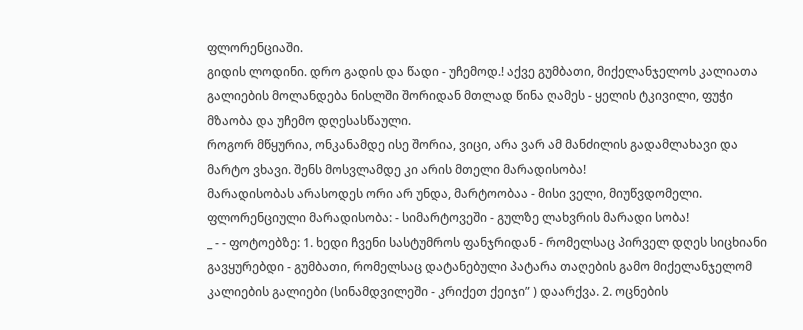ფლორენციაში.
გიდის ლოდინი. დრო გადის და წადი - უჩემოდ.! აქვე გუმბათი, მიქელანჯელოს კალიათა გალიების მოლანდება ნისლში შორიდან მთლად წინა ღამეს - ყელის ტკივილი, ფუჭი მზაობა და უჩემო დღესასწაული.
როგორ მწყურია, ონკანამდე ისე შორია, ვიცი, არა ვარ ამ მანძილის გადამლახავი და მარტო ვხავი. შენს მოსვლამდე კი არის მთელი მარადისობა!
მარადისობას არასოდეს ორი არ უნდა, მარტოობაა - მისი ველი, მიუწვდომელი.
ფლორენციული მარადისობა: - სიმარტოვეში - გულზე ლახვრის მარადი სობა!
_ - - ფოტოებზე: 1. ხედი ჩვენი სასტუმროს ფანჯრიდან - რომელსაც პირველ დღეს სიცხიანი გავყურებდი - გუმბათი, რომელსაც დატანებული პატარა თაღების გამო მიქელანჯელომ კალიების გალიები (სინამდვილეში - კრიქეთ ქეიჯი” ) დაარქვა. 2. ოცნების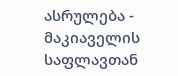ასრულება - მაკიაველის საფლავთან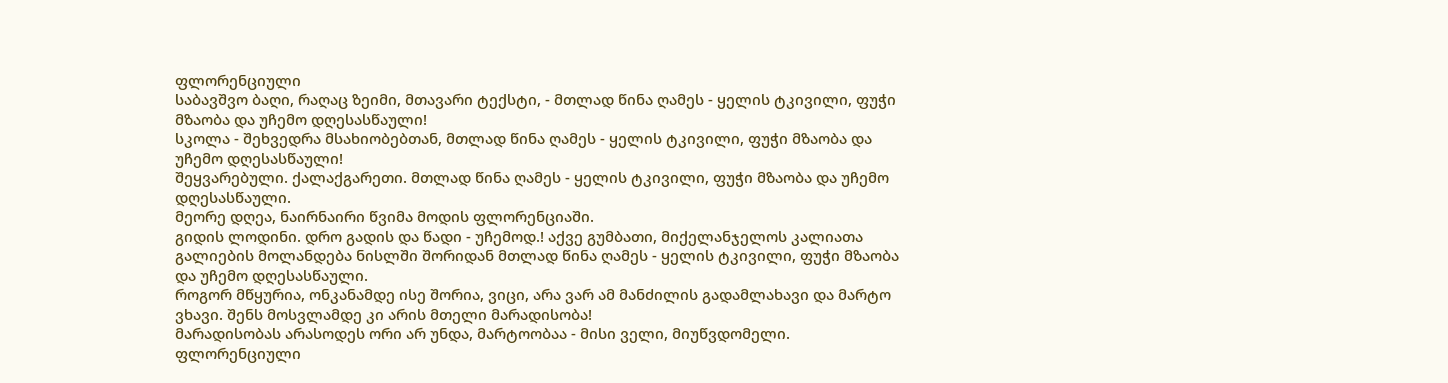ფლორენციული
საბავშვო ბაღი, რაღაც ზეიმი, მთავარი ტექსტი, - მთლად წინა ღამეს - ყელის ტკივილი, ფუჭი მზაობა და უჩემო დღესასწაული!
სკოლა - შეხვედრა მსახიობებთან, მთლად წინა ღამეს - ყელის ტკივილი, ფუჭი მზაობა და უჩემო დღესასწაული!
შეყვარებული. ქალაქგარეთი. მთლად წინა ღამეს - ყელის ტკივილი, ფუჭი მზაობა და უჩემო დღესასწაული.
მეორე დღეა, ნაირნაირი წვიმა მოდის ფლორენციაში.
გიდის ლოდინი. დრო გადის და წადი - უჩემოდ.! აქვე გუმბათი, მიქელანჯელოს კალიათა გალიების მოლანდება ნისლში შორიდან მთლად წინა ღამეს - ყელის ტკივილი, ფუჭი მზაობა და უჩემო დღესასწაული.
როგორ მწყურია, ონკანამდე ისე შორია, ვიცი, არა ვარ ამ მანძილის გადამლახავი და მარტო ვხავი. შენს მოსვლამდე კი არის მთელი მარადისობა!
მარადისობას არასოდეს ორი არ უნდა, მარტოობაა - მისი ველი, მიუწვდომელი.
ფლორენციული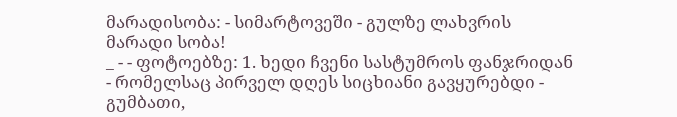მარადისობა: - სიმარტოვეში - გულზე ლახვრის მარადი სობა!
_ - - ფოტოებზე: 1. ხედი ჩვენი სასტუმროს ფანჯრიდან - რომელსაც პირველ დღეს სიცხიანი გავყურებდი - გუმბათი,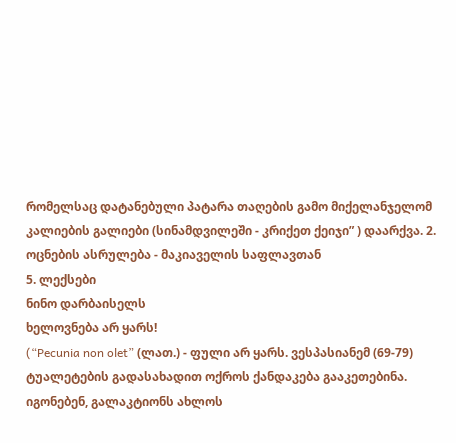რომელსაც დატანებული პატარა თაღების გამო მიქელანჯელომ კალიების გალიები (სინამდვილეში - კრიქეთ ქეიჯი” ) დაარქვა. 2. ოცნების ასრულება - მაკიაველის საფლავთან
5. ლექსები
ნინო დარბაისელს
ხელოვნება არ ყარს!
(“Pecunia non olet” (ლათ.) - ფული არ ყარს. ვესპასიანემ (69-79) ტუალეტების გადასახადით ოქროს ქანდაკება გააკეთებინა. იგონებენ, გალაკტიონს ახლოს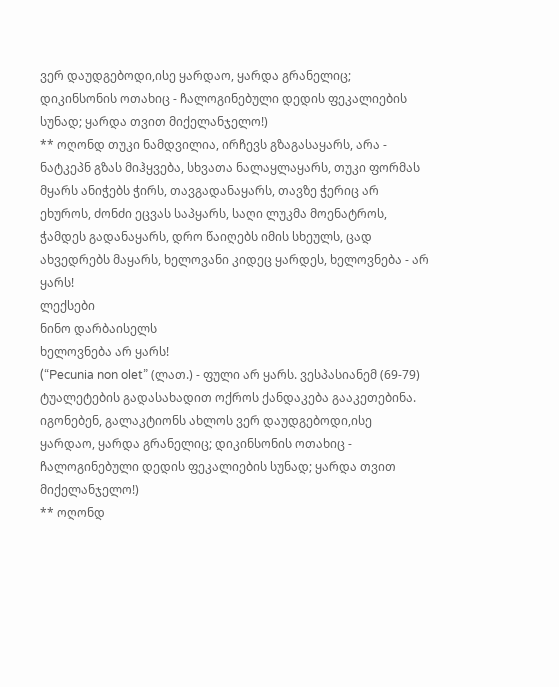ვერ დაუდგებოდი,ისე ყარდაო, ყარდა გრანელიც; დიკინსონის ოთახიც - ჩალოგინებული დედის ფეკალიების სუნად; ყარდა თვით მიქელანჯელო!)
** ოღონდ თუკი ნამდვილია, ირჩევს გზაგასაყარს, არა - ნატკეპნ გზას მიჰყვება, სხვათა ნალაყლაყარს, თუკი ფორმას მყარს ანიჭებს ჭირს, თავგადანაყარს, თავზე ჭერიც არ ეხუროს, ძონძი ეცვას საპყარს, საღი ლუკმა მოენატროს, ჭამდეს გადანაყარს, დრო წაიღებს იმის სხეულს, ცად ახვედრებს მაყარს, ხელოვანი კიდეც ყარდეს, ხელოვნება - არ ყარს!
ლექსები
ნინო დარბაისელს
ხელოვნება არ ყარს!
(“Pecunia non olet” (ლათ.) - ფული არ ყარს. ვესპასიანემ (69-79) ტუალეტების გადასახადით ოქროს ქანდაკება გააკეთებინა. იგონებენ, გალაკტიონს ახლოს ვერ დაუდგებოდი,ისე ყარდაო, ყარდა გრანელიც; დიკინსონის ოთახიც - ჩალოგინებული დედის ფეკალიების სუნად; ყარდა თვით მიქელანჯელო!)
** ოღონდ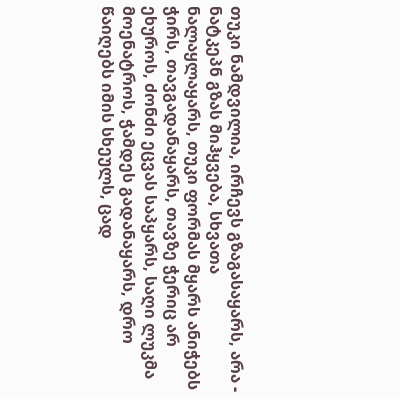თუკი ნამდვილია, ირჩევს გზაგასაყარს, არა - ნატკეპნ გზას მიჰყვება, სხვათა ნალაყლაყარს, თუკი ფორმას მყარს ანიჭებს ჭირს, თავგადანაყარს, თავზე ჭერიც არ ეხუროს, ძონძი ეცვას საპყარს, საღი ლუკმა მოენატროს, ჭამდეს გადანაყარს, დრო წაიღებს იმის სხეულს, ცად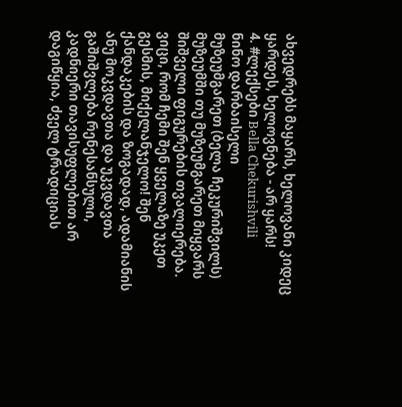ახვედრებს მაყარს, ხელოვანი კიდეც ყარდეს, ხელოვნება - არ ყარს!
4. #ლექსები Bella Chekurishvili
ნინო დარბაისელი
მუზეუმგარეთ (ბელა ჩეკურიშვილს)
მუზეუმში თუ მუზეუმგარეთ მიყვარს შიშველი ფიგურების თვალიერება.
ვიცი, რომ ჩემი შენ ყველაზე უკეთ გესმის, მიქელანჯელო! შენ ქანდაკების და ზოგადად, ადამიანის ანუ მოკვდავთა და უკვდავთა გაშიშვლება რენესანსული, კადნიერი თავისუფლებით არ დაგიწყია, ძველ ტრადიციას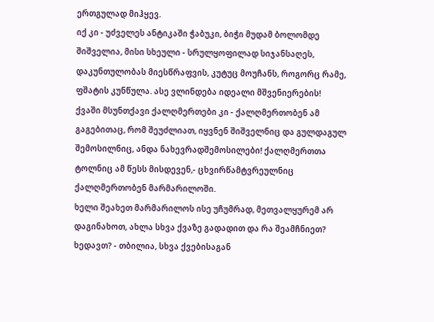ერთგულად მიჰყევ.
იქ კი - უძველეს ანტიკაში ჭაბუკი, ბიჭი მუდამ ბოლომდე შიშველია, მისი სხეული - სრულყოფილად სიჯანსაღეს, დაკუნთულობას მიესწრაფვის, კუტუც მოუჩანს, როგორც რამე, ფშატის კუნწულა. ასე ვლინდება იდეალი მშვენიერების!
ქვაში მსუნთქავი ქალღმერთები კი - ქალღმერთობენ ამ გაგებითაც, რომ შეუძლიათ, იყვნენ შიშველნიც და გულდაგულ შემოსილნიც, ანდა ნახევრადშემოსილები! ქალღმერთთა ტოლნიც ამ წესს მისდევენ,- ცხვირწამტვრეულნიც ქალღმერთობენ მარმარილოში.
ხელი შეახეთ მარმარილოს ისე უჩუმრად, მეთვალყურემ არ დაგინახოთ, ახლა სხვა ქვაზე გადადით და რა შეამჩნიეთ? ხედავთ? - თბილია, სხვა ქვებისაგან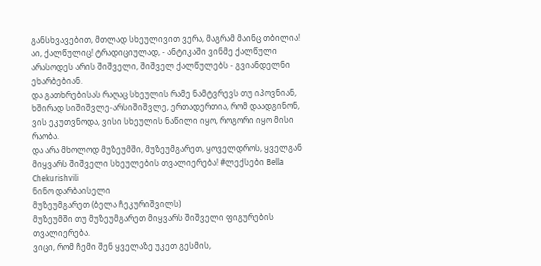განსხვავებით, მთლად სხეულივით ვერა, მაგრამ მაინც თბილია!
აი, ქალწულიც! ტრადიციულად, - ანტიკაში ვინმე ქალწული არასოდეს არის შიშველი, შიშველ ქალწულებს - გვიანდელნი ეხარბებიან.
და გათხრებისას რაღაც სხეულის რამე ნამტვრევს თუ იპოვნიან, ხშირად სიშიშვლე-არსიშიშვლე, ერთადერთია, რომ დაადგინონ, ვის ეკუთვნოდა, ვისი სხეულის ნაწილი იყო, როგორი იყო მისი რაობა.
და არა მხოლოდ მუზეუმში, მუზეუმგარეთ, ყოველდროს, ყველგან მიყვარს შიშველი სხეულების თვალიერება! #ლექსები Bella Chekurishvili
ნინო დარბაისელი
მუზეუმგარეთ (ბელა ჩეკურიშვილს)
მუზეუმში თუ მუზეუმგარეთ მიყვარს შიშველი ფიგურების თვალიერება.
ვიცი, რომ ჩემი შენ ყველაზე უკეთ გესმის,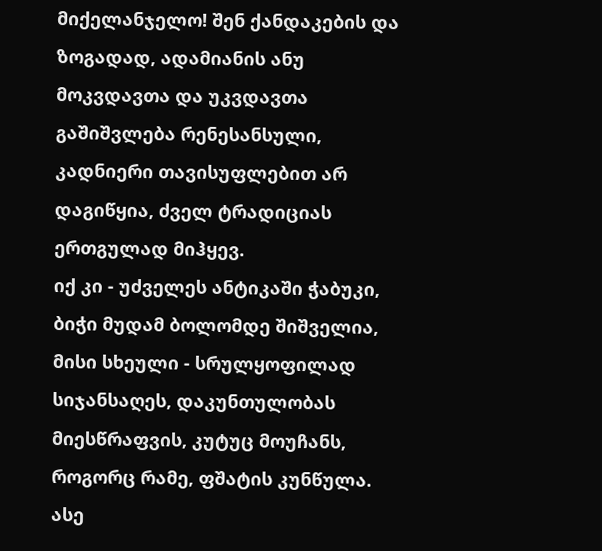მიქელანჯელო! შენ ქანდაკების და ზოგადად, ადამიანის ანუ მოკვდავთა და უკვდავთა გაშიშვლება რენესანსული, კადნიერი თავისუფლებით არ დაგიწყია, ძველ ტრადიციას ერთგულად მიჰყევ.
იქ კი - უძველეს ანტიკაში ჭაბუკი, ბიჭი მუდამ ბოლომდე შიშველია, მისი სხეული - სრულყოფილად სიჯანსაღეს, დაკუნთულობას მიესწრაფვის, კუტუც მოუჩანს, როგორც რამე, ფშატის კუნწულა. ასე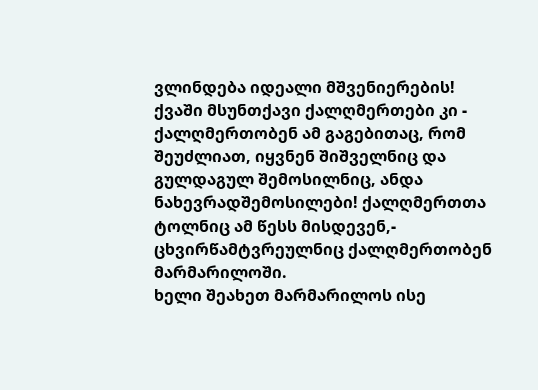ვლინდება იდეალი მშვენიერების!
ქვაში მსუნთქავი ქალღმერთები კი - ქალღმერთობენ ამ გაგებითაც, რომ შეუძლიათ, იყვნენ შიშველნიც და გულდაგულ შემოსილნიც, ანდა ნახევრადშემოსილები! ქალღმერთთა ტოლნიც ამ წესს მისდევენ,- ცხვირწამტვრეულნიც ქალღმერთობენ მარმარილოში.
ხელი შეახეთ მარმარილოს ისე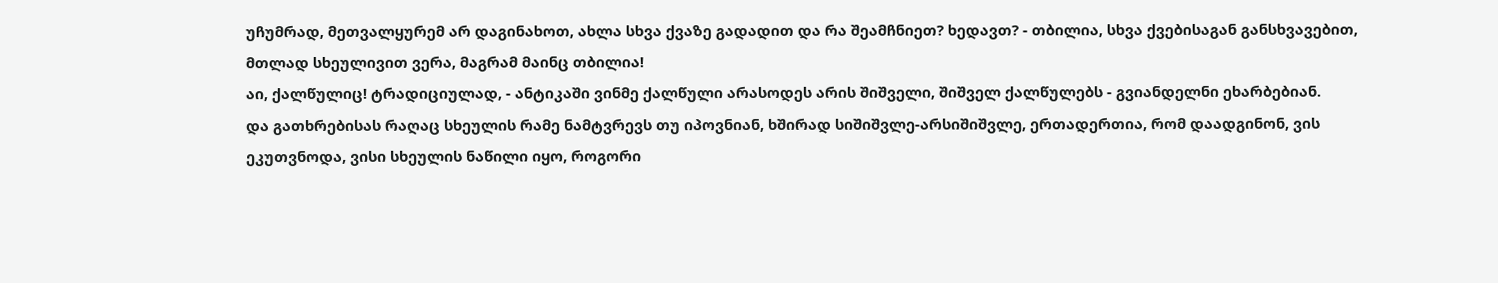უჩუმრად, მეთვალყურემ არ დაგინახოთ, ახლა სხვა ქვაზე გადადით და რა შეამჩნიეთ? ხედავთ? - თბილია, სხვა ქვებისაგან განსხვავებით, მთლად სხეულივით ვერა, მაგრამ მაინც თბილია!
აი, ქალწულიც! ტრადიციულად, - ანტიკაში ვინმე ქალწული არასოდეს არის შიშველი, შიშველ ქალწულებს - გვიანდელნი ეხარბებიან.
და გათხრებისას რაღაც სხეულის რამე ნამტვრევს თუ იპოვნიან, ხშირად სიშიშვლე-არსიშიშვლე, ერთადერთია, რომ დაადგინონ, ვის ეკუთვნოდა, ვისი სხეულის ნაწილი იყო, როგორი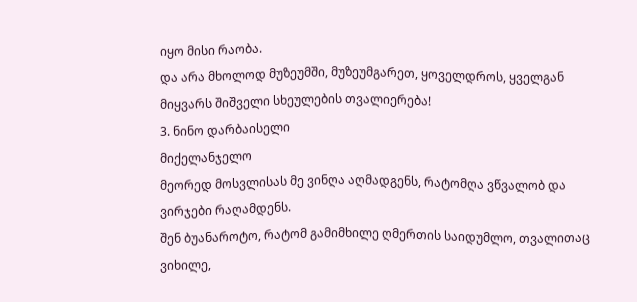იყო მისი რაობა.
და არა მხოლოდ მუზეუმში, მუზეუმგარეთ, ყოველდროს, ყველგან მიყვარს შიშველი სხეულების თვალიერება!
3. ნინო დარბაისელი
მიქელანჯელო
მეორედ მოსვლისას მე ვინღა აღმადგენს, რატომღა ვწვალობ და ვირჯები რაღამდენს.
შენ ბუანაროტო, რატომ გამიმხილე ღმერთის საიდუმლო, თვალითაც ვიხილე,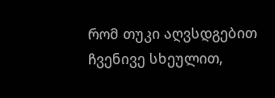რომ თუკი აღვსდგებით ჩვენივე სხეულით,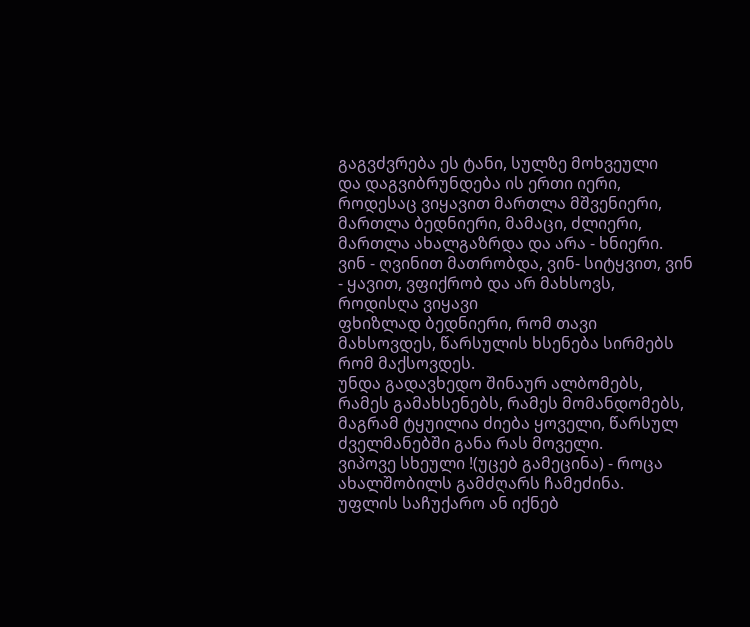გაგვძვრება ეს ტანი, სულზე მოხვეული
და დაგვიბრუნდება ის ერთი იერი, როდესაც ვიყავით მართლა მშვენიერი,
მართლა ბედნიერი, მამაცი, ძლიერი, მართლა ახალგაზრდა და არა - ხნიერი.
ვინ - ღვინით მათრობდა, ვინ- სიტყვით, ვინ - ყავით, ვფიქრობ და არ მახსოვს, როდისღა ვიყავი
ფხიზლად ბედნიერი, რომ თავი მახსოვდეს, წარსულის ხსენება სირმებს რომ მაქსოვდეს.
უნდა გადავხედო შინაურ ალბომებს, რამეს გამახსენებს, რამეს მომანდომებს,
მაგრამ ტყუილია ძიება ყოველი, წარსულ ძველმანებში განა რას მოველი.
ვიპოვე სხეული !(უცებ გამეცინა) - როცა ახალშობილს გამძღარს ჩამეძინა.
უფლის საჩუქარო ან იქნებ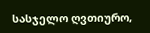სასჯელო ღვთიურო,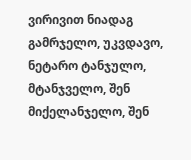ვირივით ნიადაგ გამრჯელო, უკვდავო, ნეტარო ტანჯულო, მტანჯველო, შენ მიქელანჯელო, შენ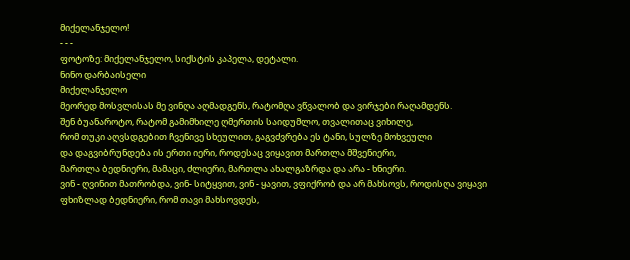მიქელანჯელო!
- - -
ფოტოზე: მიქელანჯელო, სიქსტის კაპელა, დეტალი.
ნინო დარბაისელი
მიქელანჯელო
მეორედ მოსვლისას მე ვინღა აღმადგენს, რატომღა ვწვალობ და ვირჯები რაღამდენს.
შენ ბუანაროტო, რატომ გამიმხილე ღმერთის საიდუმლო, თვალითაც ვიხილე,
რომ თუკი აღვსდგებით ჩვენივე სხეულით, გაგვძვრება ეს ტანი, სულზე მოხვეული
და დაგვიბრუნდება ის ერთი იერი, როდესაც ვიყავით მართლა მშვენიერი,
მართლა ბედნიერი, მამაცი, ძლიერი, მართლა ახალგაზრდა და არა - ხნიერი.
ვინ - ღვინით მათრობდა, ვინ- სიტყვით, ვინ - ყავით, ვფიქრობ და არ მახსოვს, როდისღა ვიყავი
ფხიზლად ბედნიერი, რომ თავი მახსოვდეს,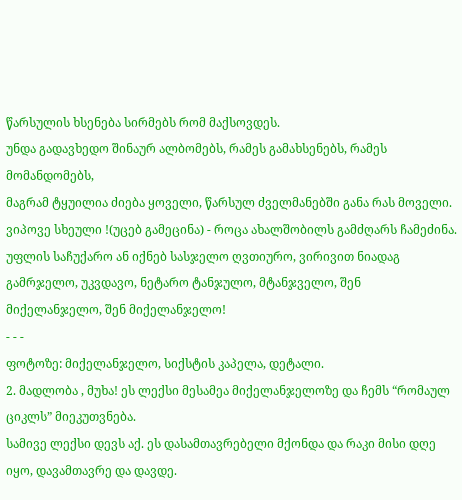წარსულის ხსენება სირმებს რომ მაქსოვდეს.
უნდა გადავხედო შინაურ ალბომებს, რამეს გამახსენებს, რამეს მომანდომებს,
მაგრამ ტყუილია ძიება ყოველი, წარსულ ძველმანებში განა რას მოველი.
ვიპოვე სხეული !(უცებ გამეცინა) - როცა ახალშობილს გამძღარს ჩამეძინა.
უფლის საჩუქარო ან იქნებ სასჯელო ღვთიურო, ვირივით ნიადაგ გამრჯელო, უკვდავო, ნეტარო ტანჯულო, მტანჯველო, შენ მიქელანჯელო, შენ მიქელანჯელო!
- - -
ფოტოზე: მიქელანჯელო, სიქსტის კაპელა, დეტალი.
2. მადლობა , მუხა! ეს ლექსი მესამეა მიქელანჯელოზე და ჩემს “რომაულ ციკლს” მიეკუთვნება.
სამივე ლექსი დევს აქ. ეს დასამთავრებელი მქონდა და რაკი მისი დღე იყო, დავამთავრე და დავდე.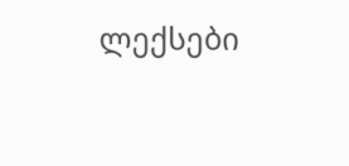ლექსები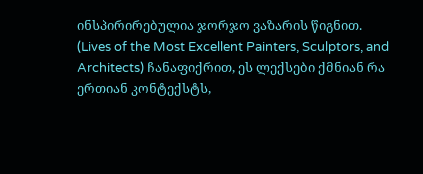ინსპირირებულია ჯორჯო ვაზარის წიგნით. (Lives of the Most Excellent Painters, Sculptors, and Architects) ჩანაფიქრით, ეს ლექსები ქმნიან რა ერთიან კონტექსტს,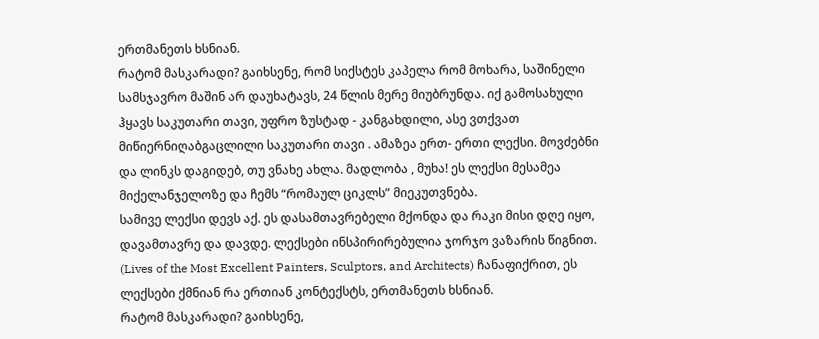ერთმანეთს ხსნიან.
რატომ მასკარადი? გაიხსენე, რომ სიქსტეს კაპელა რომ მოხარა, საშინელი სამსჯავრო მაშინ არ დაუხატავს, 24 წლის მერე მიუბრუნდა. იქ გამოსახული ჰყავს საკუთარი თავი, უფრო ზუსტად - კანგახდილი, ასე ვთქვათ მიწიერნიღაბგაცლილი საკუთარი თავი . ამაზეა ერთ- ერთი ლექსი. მოვძებნი და ლინკს დაგიდებ, თუ ვნახე ახლა. მადლობა , მუხა! ეს ლექსი მესამეა მიქელანჯელოზე და ჩემს “რომაულ ციკლს” მიეკუთვნება.
სამივე ლექსი დევს აქ. ეს დასამთავრებელი მქონდა და რაკი მისი დღე იყო, დავამთავრე და დავდე. ლექსები ინსპირირებულია ჯორჯო ვაზარის წიგნით. (Lives of the Most Excellent Painters, Sculptors, and Architects) ჩანაფიქრით, ეს ლექსები ქმნიან რა ერთიან კონტექსტს, ერთმანეთს ხსნიან.
რატომ მასკარადი? გაიხსენე,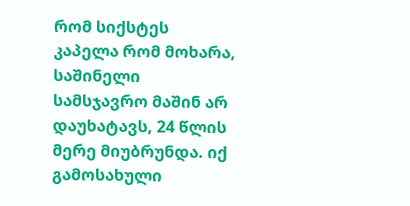რომ სიქსტეს კაპელა რომ მოხარა, საშინელი სამსჯავრო მაშინ არ დაუხატავს, 24 წლის მერე მიუბრუნდა. იქ გამოსახული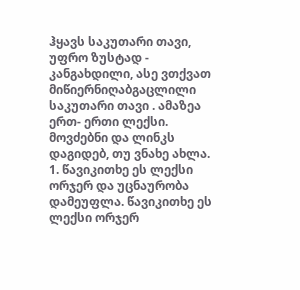ჰყავს საკუთარი თავი, უფრო ზუსტად - კანგახდილი, ასე ვთქვათ მიწიერნიღაბგაცლილი საკუთარი თავი . ამაზეა ერთ- ერთი ლექსი. მოვძებნი და ლინკს დაგიდებ, თუ ვნახე ახლა.
1. წავიკითხე ეს ლექსი ორჯერ და უცნაურობა დამეუფლა. წავიკითხე ეს ლექსი ორჯერ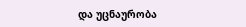და უცნაურობა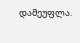დამეუფლა.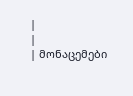|
|
| მონაცემები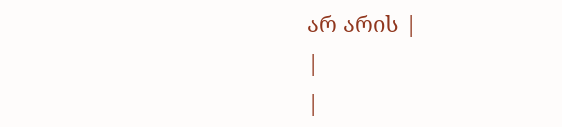არ არის |
|
|